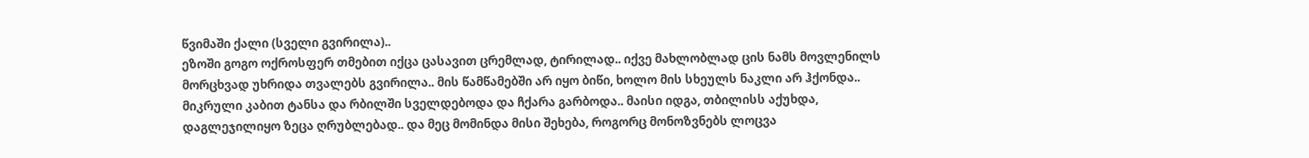წვიმაში ქალი (სველი გვირილა)..
ეზოში გოგო ოქროსფერ თმებით იქცა ცასავით ცრემლად, ტირილად.. იქვე მახლობლად ცის ნამს მოვლენილს მორცხვად უხრიდა თვალებს გვირილა.. მის წამწამებში არ იყო ბიწი, ხოლო მის სხეულს ნაკლი არ ჰქონდა.. მიკრული კაბით ტანსა და რბილში სველდებოდა და ჩქარა გარბოდა.. მაისი იდგა, თბილისს აქუხდა, დაგლეჯილიყო ზეცა ღრუბლებად.. და მეც მომინდა მისი შეხება, როგორც მონოზვნებს ლოცვა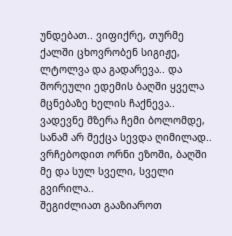უნდებათ.. ვიფიქრე, თურმე ქალში ცხოვრობენ სიგიჟე, ლტოლვა და გადარევა.. და შორეული ედემის ბაღში ყველა მცნებაზე ხელის ჩაქნევა.. ვადევნე მზერა ჩემი ბოლომდე, სანამ არ მექცა სევდა ღიმილად.. ვრჩებოდით ორნი ეზოში, ბაღში მე და სულ სველი, სველი გვირილა..
შეგიძლიათ გააზიაროთ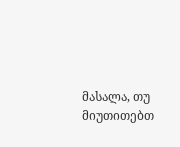მასალა, თუ მიუთითებთ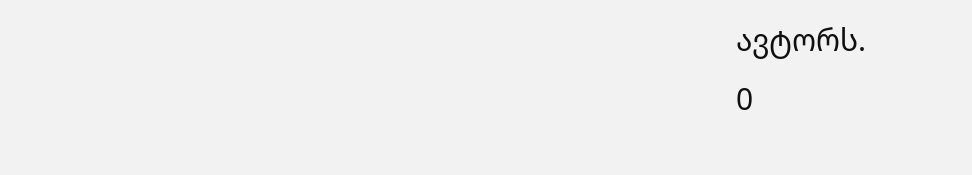ავტორს.
0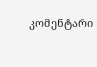კომენტარი